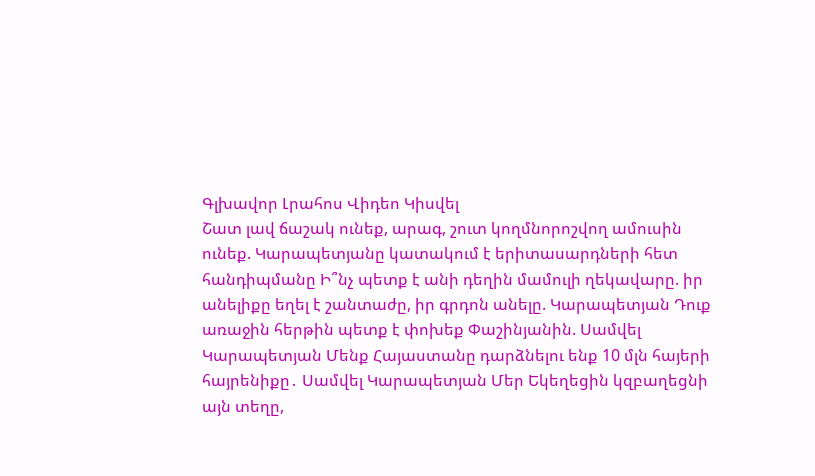Գլխավոր Լրահոս Վիդեո Կիսվել
Շատ լավ ճաշակ ունեք, արագ, շուտ կողմնորոշվող ամուսին ունեք. Կարապետյանը կատակում է երիտասարդների հետ հանդիպմանը Ի՞նչ պետք է անի դեղին մամուլի ղեկավարը. իր անելիքը եղել է շանտաժը, իր գրդոն անելը. Կարապետյան Դուք առաջին հերթին պետք է փոխեք Փաշինյանին. Սամվել Կարապետյան Մենք Հայաստանը դարձնելու ենք 10 մլն հայերի հայրենիքը․ Սամվել Կարապետյան Մեր Եկեղեցին կզբաղեցնի այն տեղը,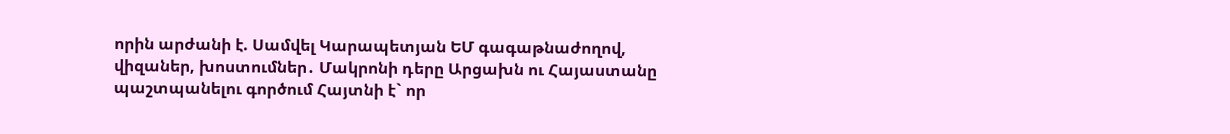որին արժանի է. Սամվել Կարապետյան ԵՄ գագաթնաժողով, վիզաներ, խոստումներ․ Մակրոնի դերը Արցախն ու Հայաստանը պաշտպանելու գործում Հայտնի է` որ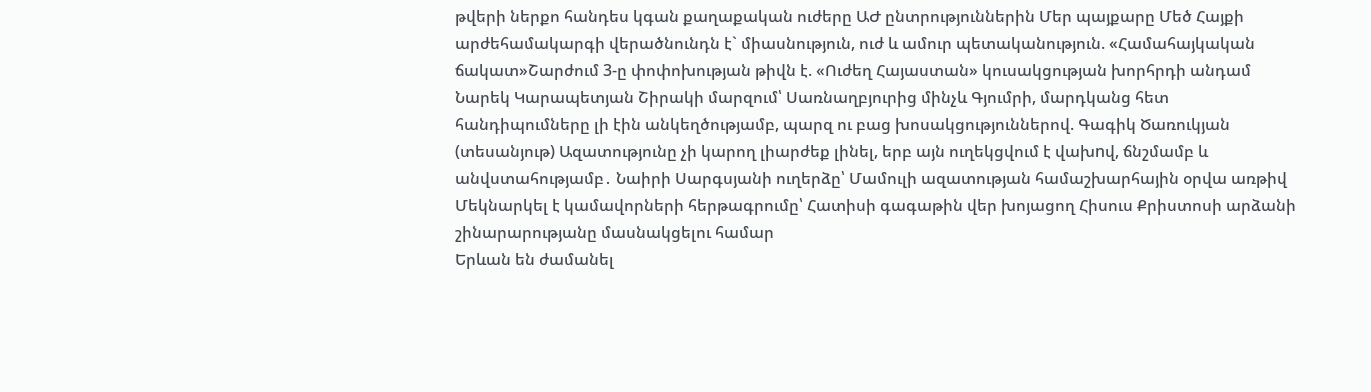թվերի ներքո հանդես կգան քաղաքական ուժերը ԱԺ ընտրություններին Մեր պայքարը Մեծ Հայքի արժեհամակարգի վերածնունդն է` միասնություն, ուժ և ամուր պետականություն. «Համահայկական ճակատ»Շարժում 3-ը փոփոխության թիվն է. «Ուժեղ Հայաստան» կուսակցության խորհրդի անդամ Նարեկ Կարապետյան Շիրակի մարզում՝ Սառնաղբյուրից մինչև Գյումրի, մարդկանց հետ հանդիպումները լի էին անկեղծությամբ, պարզ ու բաց խոսակցություններով. Գագիկ Ծառուկյան (տեսանյութ) Ազատությունը չի կարող լիարժեք լինել, երբ այն ուղեկցվում է վախnվ, ճնշմամբ և անվստահությամբ․ Նաիրի Սարգսյանի ուղերձը՝ Մամուլի ազատության համաշխարհային օրվա առթիվ Մեկնարկել է կամավորների հերթագրումը՝ Հատիսի գագաթին վեր խոյացող Հիսուս Քրիստոսի արձանի շինարարությանը մասնակցելու համար
Երևան են ժամանել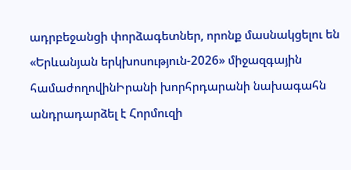ադրբեջանցի փորձագետներ, որոնք մասնակցելու են «Երևանյան երկխոսություն-2026» միջազգային համաժողովինԻրանի խորհրդարանի նախագահն անդրադարձել է Հորմուզի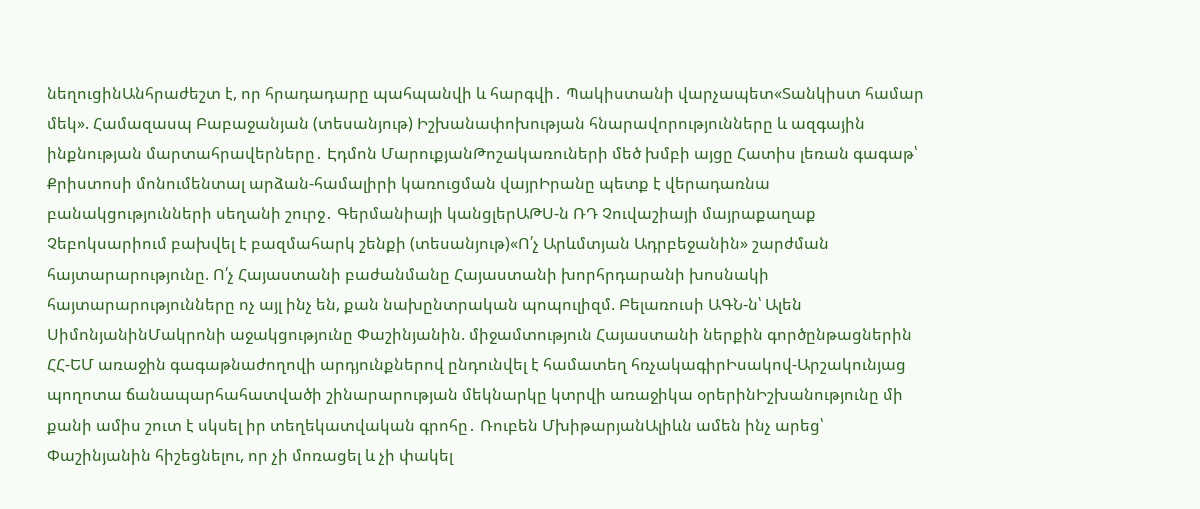նեղուցինԱնհրաժեշտ է, որ հրադադարը պահպանվի և հարգվի․ Պակիստանի վարչապետ«Տանկիստ համար մեկ». Համազասպ Բաբաջանյան (տեսանյութ) Իշխանափոխության հնարավորությունները և ազգային ինքնության մարտահրավերները․ Էդմոն ՄարուքյանԹոշակառուների մեծ խմբի այցը Հատիս լեռան գագաթ՝ Քրիստոսի մոնումենտալ արձան-համալիրի կառուցման վայրԻրանը պետք է վերադառնա բանակցությունների սեղանի շուրջ․ Գերմանիայի կանցլերԱԹՍ-ն ՌԴ Չուվաշիայի մայրաքաղաք Չեբոկսարիում բախվել է բազմահարկ շենքի (տեսանյութ)«Ո՛չ Արևմտյան Ադրբեջանին» շարժման հայտարարությունը. Ո՛չ Հայաստանի բաժանմանը Հայաստանի խորհրդարանի խոսնակի հայտարարությունները ոչ այլ ինչ են, քան նախընտրական պոպուլիզմ. Բելառուսի ԱԳՆ-ն՝ Ալեն ՍիմոնյանինՄակրոնի աջակցությունը Փաշինյանին. միջամտություն Հայաստանի ներքին գործընթացներին ՀՀ-ԵՄ առաջին գագաթնաժողովի արդյունքներով ընդունվել է համատեղ հռչակագիրԻսակով-Արշակունյաց պողոտա ճանապարհահատվածի շինարարության մեկնարկը կտրվի առաջիկա օրերինԻշխանությունը մի քանի ամիս շուտ է սկսել իր տեղեկատվական գրոհը․ Ռուբեն ՄխիթարյանԱլիևն ամեն ինչ արեց՝ Փաշինյանին հիշեցնելու, որ չի մոռացել և չի փակել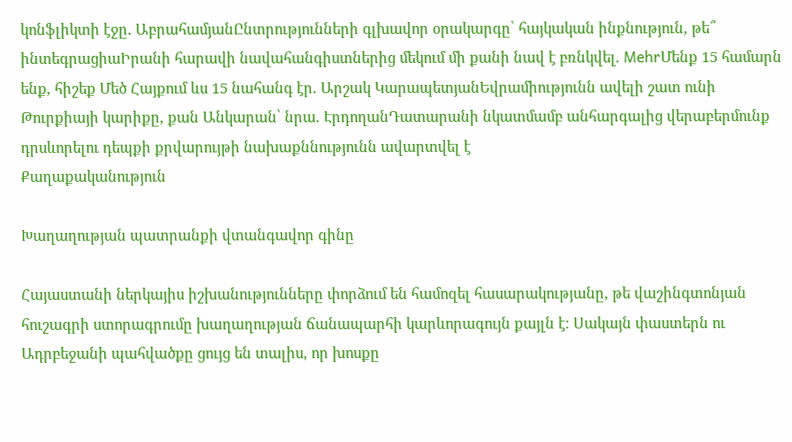կոնֆլիկտի էջը․ ԱբրահամյանԸնտրությունների գլխավոր օրակարգը՝ հայկական ինքնություն, թե՞ ինտեգրացիաԻրանի հարավի նավահանգիստներից մեկում մի քանի նավ է բռնկվել. MehrՄենք 15 համարն ենք, հիշեք Մեծ Հայքում ևս 15 նահանգ էր. Արշակ ԿարապետյանԵվրամիությունն ավելի շատ ունի Թուրքիայի կարիքը, քան Անկարան՝ նրա. ԷրդողանԴատարանի նկատմամբ անհարգալից վերաբերմունք դրսևորելու դեպքի քրվարույթի նախաքննությունն ավարտվել է
Քաղաքականություն

Խաղաղության պատրանքի վտանգավոր գինը

Հայաստանի ներկայիս իշխանությունները փորձում են համոզել հասարակությանը, թե վաշինգտոնյան հուշագրի ստորագրումը խաղաղության ճանապարհի կարևորագույն քայլն է։ Սակայն փաստերն ու Ադրբեջանի պահվածքը ցույց են տալիս, որ խոսքը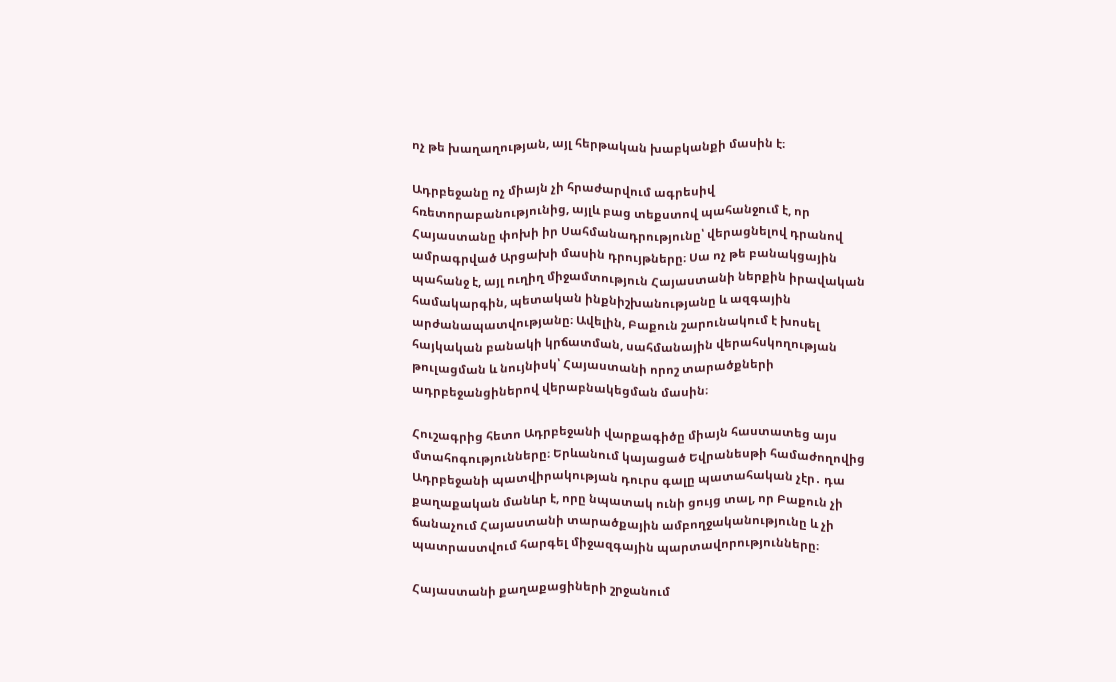ոչ թե խաղաղության, այլ հերթական խաբկանքի մասին է։

Ադրբեջանը ոչ միայն չի հրաժարվում ագրեսիվ հռետորաբանությունից, այլև բաց տեքստով պահանջում է, որ Հայաստանը փոխի իր Սահմանադրությունը՝ վերացնելով դրանով ամրագրված Արցախի մասին դրույթները։ Սա ոչ թե բանակցային պահանջ է, այլ ուղիղ միջամտություն Հայաստանի ներքին իրավական համակարգին, պետական ինքնիշխանությանը և ազգային արժանապատվությանը։ Ավելին, Բաքուն շարունակում է խոսել հայկական բանակի կրճատման, սահմանային վերահսկողության թուլացման և նույնիսկ՝ Հայաստանի որոշ տարածքների ադրբեջանցիներով վերաբնակեցման մասին։

Հուշագրից հետո Ադրբեջանի վարքագիծը միայն հաստատեց այս մտահոգությունները։ Երևանում կայացած Եվրանեսթի համաժողովից Ադրբեջանի պատվիրակության դուրս գալը պատահական չէր․ դա քաղաքական մանևր է, որը նպատակ ունի ցույց տալ, որ Բաքուն չի ճանաչում Հայաստանի տարածքային ամբողջականությունը և չի պատրաստվում հարգել միջազգային պարտավորությունները։

Հայաստանի քաղաքացիների շրջանում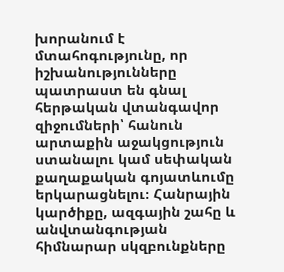խորանում է մտահոգությունը, որ իշխանությունները պատրաստ են գնալ հերթական վտանգավոր զիջումների՝ հանուն արտաքին աջակցություն ստանալու կամ սեփական քաղաքական գոյատևումը երկարացնելու։ Հանրային կարծիքը, ազգային շահը և անվտանգության հիմնարար սկզբունքները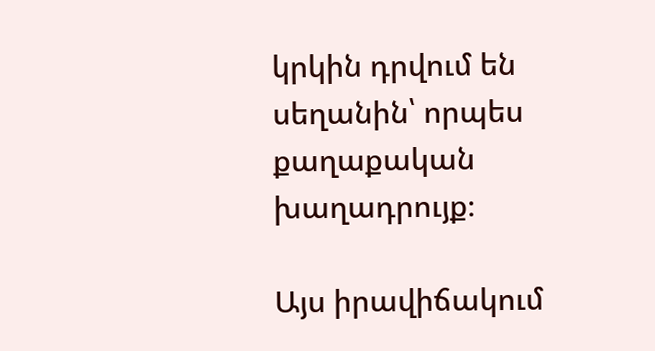կրկին դրվում են սեղանին՝ որպես քաղաքական խաղադրույք։

Այս իրավիճակում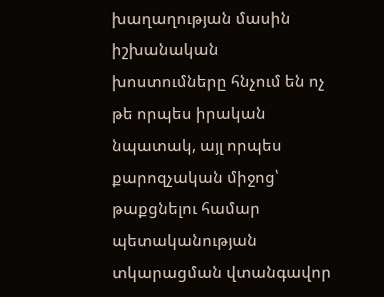խաղաղության մասին իշխանական խոստումները հնչում են ոչ թե որպես իրական նպատակ, այլ որպես քարոզչական միջոց՝ թաքցնելու համար պետականության տկարացման վտանգավոր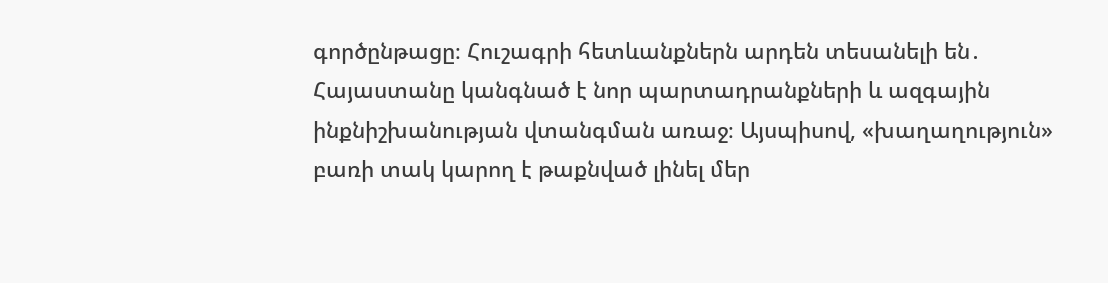գործընթացը։ Հուշագրի հետևանքներն արդեն տեսանելի են․ Հայաստանը կանգնած է նոր պարտադրանքների և ազգային ինքնիշխանության վտանգման առաջ։ Այսպիսով, «խաղաղություն» բառի տակ կարող է թաքնված լինել մեր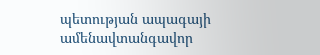պետության ապագայի ամենավտանգավոր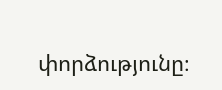փորձությունը։